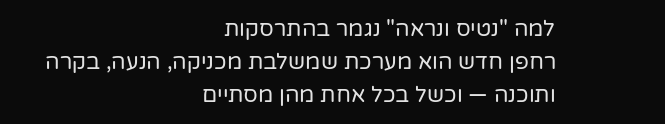למה "נטיס ונראה" נגמר בהתרסקות
רחפן חדש הוא מערכת שמשלבת מכניקה, הנעה, בקרה ותוכנה — וכשל בכל אחת מהן מסתיים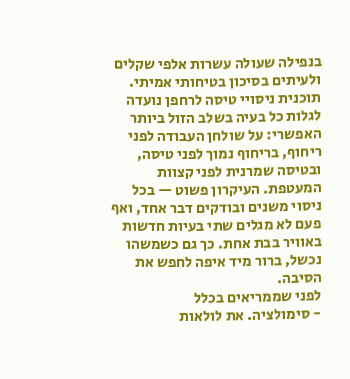בנפילה שעולה עשרות אלפי שקלים ולעיתים בסיכון בטיחותי אמיתי. תוכנית ניסויי טיסה לרחפן נועדה לגלות כל בעיה בשלב הזול ביותר האפשרי: על שולחן העבודה לפני ריחוף, בריחוף נמוך לפני טיסה, ובטיסה שמרנית לפני קצוות המעטפת. העיקרון פשוט — בכל ניסוי משנים ובודקים דבר אחד, ואף פעם לא מגלים שתי בעיות חדשות באוויר בבת אחת. כך גם כשמשהו נכשל, ברור מיד איפה לחפש את הסיבה.
לפני שממריאים בכלל
- סימולציה. את לולאות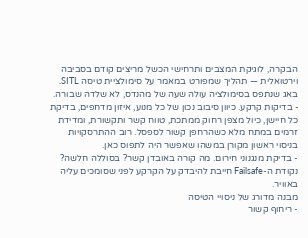הבקרה, לוגיקת המצבים ותרחישי הכשל מריצים קודם בסביבה וירטואלית — תהליך שמפורט במאמר על סימולציית טיסה SITL. באג שנתפס בסימולציה עולה שעה של מהנדס, לא שלדה שבורה.
- בדיקות קרקע. כיוון סיבוב נכון של כל מנוע, איזון מדחפים, בדיקת כל חיישן, כיול מצפן רחוק ממתכת, טווח קשר ותקשורת, ומדידת זרמים במתח מלא כשהרחפן קשור לספסל. רוב ההתרסקויות בניסוי ראשון מקורן במשהו שאפשר היה לתפוס כאן.
- בדיקת מנגנוני חירום. מה קורה באובדן קשר? בסוללה חלשה? נקודת ה-Failsafe חייבת להיבדק על הקרקע לפני שסומכים עליה באוויר.
מבנה מדורג של ניסויי הטיסה
- ריחוף קשור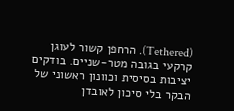(Tethered). הרחפן קשור לעוגן קרקעי בגובה מטר-שניים. בודקים יציבות בסיסית וכוונון ראשוני של הבקר בלי סיכון לאובדן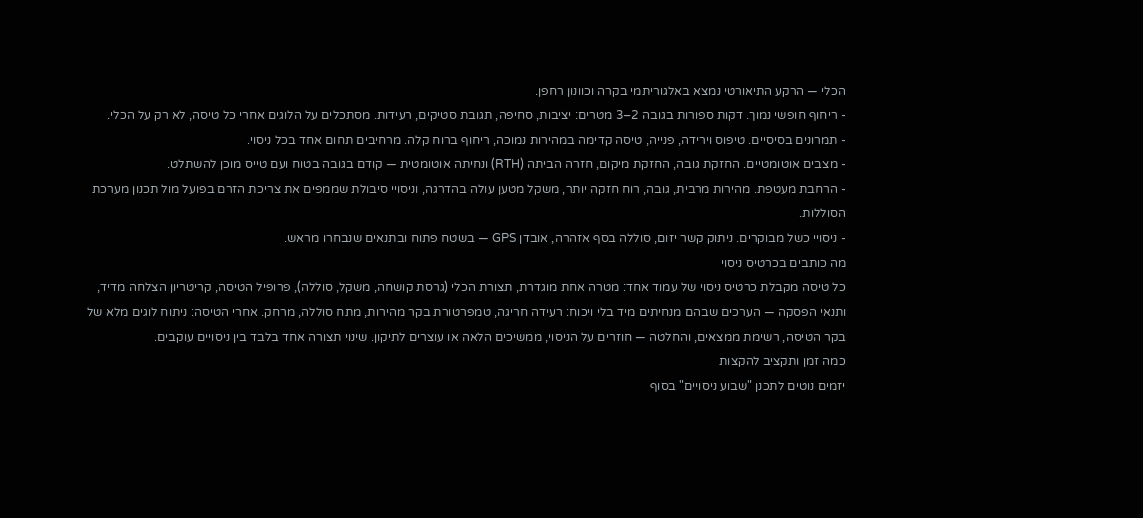הכלי — הרקע התיאורטי נמצא באלגוריתמי בקרה וכוונון רחפן.
- ריחוף חופשי נמוך. דקות ספורות בגובה 2–3 מטרים: יציבות, סחיפה, תגובת סטיקים, רעידות. מסתכלים על הלוגים אחרי כל טיסה, לא רק על הכלי.
- תמרונים בסיסיים. טיפוס וירידה, פנייה, טיסה קדימה במהירות נמוכה, ריחוף ברוח קלה. מרחיבים תחום אחד בכל ניסוי.
- מצבים אוטומטיים. החזקת גובה, החזקת מיקום, חזרה הביתה (RTH) ונחיתה אוטומטית — קודם בגובה בטוח ועם טייס מוכן להשתלט.
- הרחבת מעטפת. מהירות מרבית, גובה, רוח חזקה יותר, משקל מטען עולה בהדרגה, וניסויי סיבולת שממפים את צריכת הזרם בפועל מול תכנון מערכת הסוללות.
- ניסויי כשל מבוקרים. ניתוק קשר יזום, סוללה בסף אזהרה, אובדן GPS — בשטח פתוח ובתנאים שנבחרו מראש.
מה כותבים בכרטיס ניסוי
כל טיסה מקבלת כרטיס ניסוי של עמוד אחד: מטרה אחת מוגדרת, תצורת הכלי (גרסת קושחה, משקל, סוללה), פרופיל הטיסה, קריטריון הצלחה מדיד, ותנאי הפסקה — הערכים שבהם מנחיתים מיד בלי ויכוח: רעידה חריגה, טמפרטורת בקר מהירות, מתח סוללה, מרחק. אחרי הטיסה: ניתוח לוגים מלא של בקר הטיסה, רשימת ממצאים, והחלטה — חוזרים על הניסוי, ממשיכים הלאה או עוצרים לתיקון. שינוי תצורה אחד בלבד בין ניסויים עוקבים.
כמה זמן ותקציב להקצות
יזמים נוטים לתכנן "שבוע ניסויים" בסוף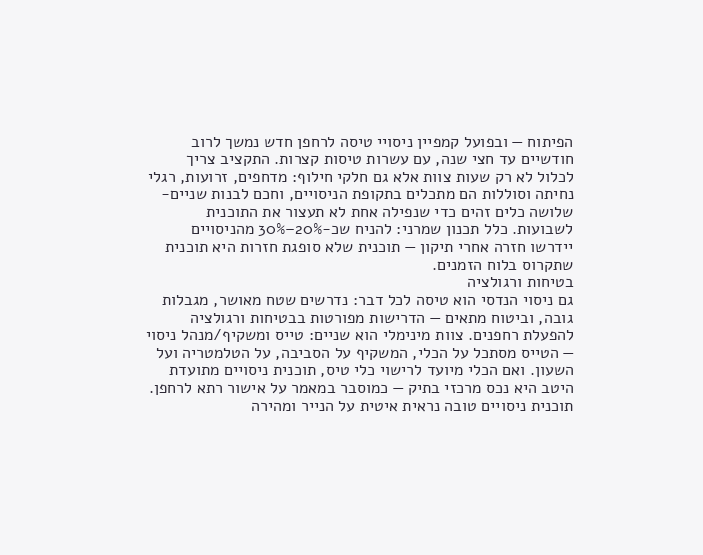הפיתוח — ובפועל קמפיין ניסויי טיסה לרחפן חדש נמשך לרוב חודשיים עד חצי שנה, עם עשרות טיסות קצרות. התקציב צריך לכלול לא רק שעות צוות אלא גם חלקי חילוף: מדחפים, זרועות, רגלי נחיתה וסוללות הם מתכלים בתקופת הניסויים, וחכם לבנות שניים-שלושה כלים זהים כדי שנפילה אחת לא תעצור את התוכנית לשבועות. כלל תכנון שמרני: להניח שכ-20%–30% מהניסויים יידרשו חזרה אחרי תיקון — תוכנית שלא סופגת חזרות היא תוכנית שתקרוס בלוח הזמנים.
בטיחות ורגולציה
גם ניסוי הנדסי הוא טיסה לכל דבר: נדרשים שטח מאושר, מגבלות גובה, וביטוח מתאים — הדרישות מפורטות בבטיחות ורגולציה להפעלת רחפנים. צוות מינימלי הוא שניים: טייס ומשקיף/מנהל ניסוי — הטייס מסתכל על הכלי, המשקיף על הסביבה, על הטלמטריה ועל השעון. ואם הכלי מיועד לרישוי כלי טיס, תוכנית ניסויים מתועדת היטב היא נכס מרכזי בתיק — כמוסבר במאמר על אישור רתא לרחפן.
תוכנית ניסויים טובה נראית איטית על הנייר ומהירה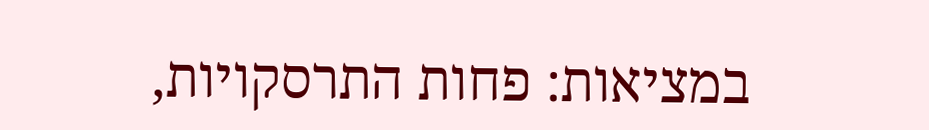במציאות: פחות התרסקויות,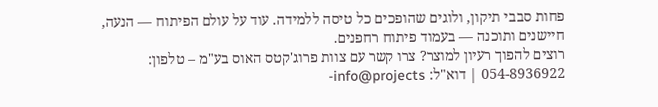פחות סבבי תיקון, ולוגים שהופכים כל טיסה ללמידה. עוד על עולם הפיתוח — הנעה, חיישנים ותוכנה — בעמוד פיתוח רחפנים.
רוצים להפוך רעיון למוצר? צרו קשר עם צוות פרוג'קטס האוס בע"מ – טלפון: 054-8936922 | דוא"ל: info@projects-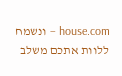house.com – ונשמח ללוות אתכם משלב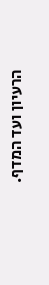הרעיון ועד המדף.